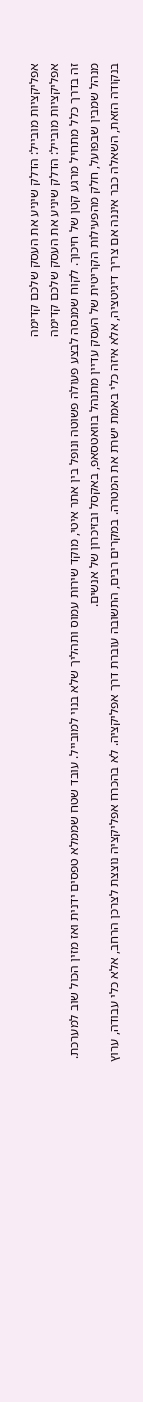אפליקציות מובייל: הדלק שיניע את העסק שלכם קדימה
אפליקציות מובייל: הדלק שיניע את העסק שלכם קדימה
זה בדרך כלל מתחיל מרגע קטן של חיכוך. לקוח שמנסה לבצע פעולה פשוטה ונופל בין אתר איטי, מוקד שירות עמוס ותהליך שלא בנוי למובייל. עובד שטח שממלא טפסים ידנית ואז מזין הכול שוב למערכת. מנהל שמבין שבפועל, חלק מהפעילות הקריטית של העסק עדיין מתנהל בוואטסאפ, באקסל ובזיכרון של אנשים.
בנקודה הזאת, השאלה כבר איננה אם צריך דיגיטציה, אלא איזה כלי באמת ישרת את המטרה. במקרים רבים, התשובה עוברת דרך אפליקציה. לא בהכרח אפליקציה נוצצת לצרכן הרחב, אלא כלי עבודה, ערוץ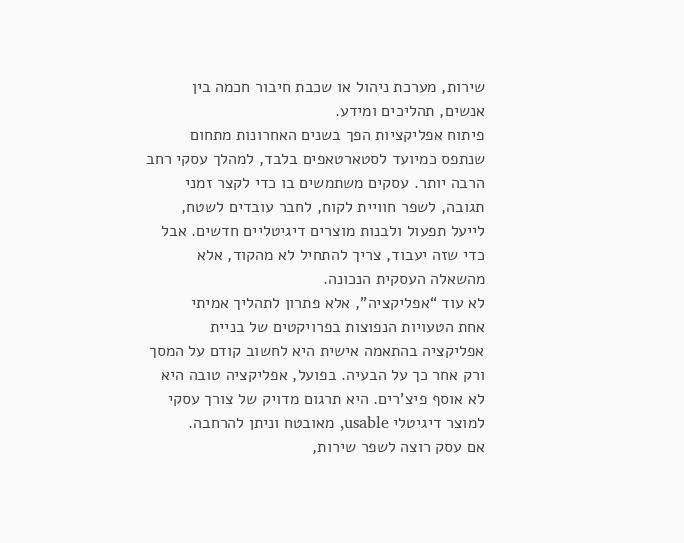שירות, מערכת ניהול או שכבת חיבור חכמה בין אנשים, תהליכים ומידע.
פיתוח אפליקציות הפך בשנים האחרונות מתחום שנתפס כמיועד לסטארטאפים בלבד, למהלך עסקי רחב הרבה יותר. עסקים משתמשים בו כדי לקצר זמני תגובה, לשפר חוויית לקוח, לחבר עובדים לשטח, לייעל תפעול ולבנות מוצרים דיגיטליים חדשים. אבל כדי שזה יעבוד, צריך להתחיל לא מהקוד, אלא מהשאלה העסקית הנכונה.
לא עוד “אפליקציה”, אלא פתרון לתהליך אמיתי
אחת הטעויות הנפוצות בפרויקטים של בניית אפליקציה בהתאמה אישית היא לחשוב קודם על המסך ורק אחר כך על הבעיה. בפועל, אפליקציה טובה היא לא אוסף פיצ'רים. היא תרגום מדויק של צורך עסקי למוצר דיגיטלי usable, מאובטח וניתן להרחבה.
אם עסק רוצה לשפר שירות,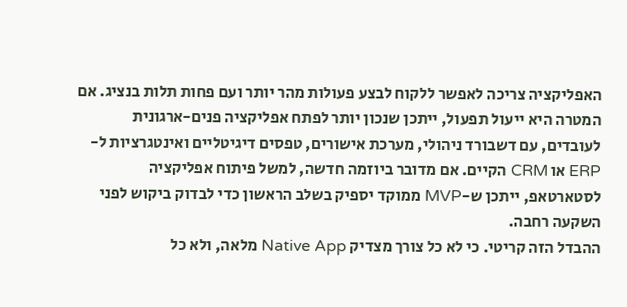האפליקציה צריכה לאפשר ללקוח לבצע פעולות מהר יותר ועם פחות תלות בנציג. אם המטרה היא ייעול תפעול, ייתכן שנכון יותר לפתח אפליקציה פנים-ארגונית לעובדים, עם דשבורד ניהולי, מערכת אישורים, טפסים דיגיטליים ואינטגרציות ל-ERP או CRM הקיים. אם מדובר ביוזמה חדשה, למשל פיתוח אפליקציה לסטארטאפ, ייתכן ש-MVP ממוקד יספיק בשלב הראשון כדי לבדוק ביקוש לפני השקעה רחבה.
ההבדל הזה קריטי. כי לא כל צורך מצדיק Native App מלאה, ולא כל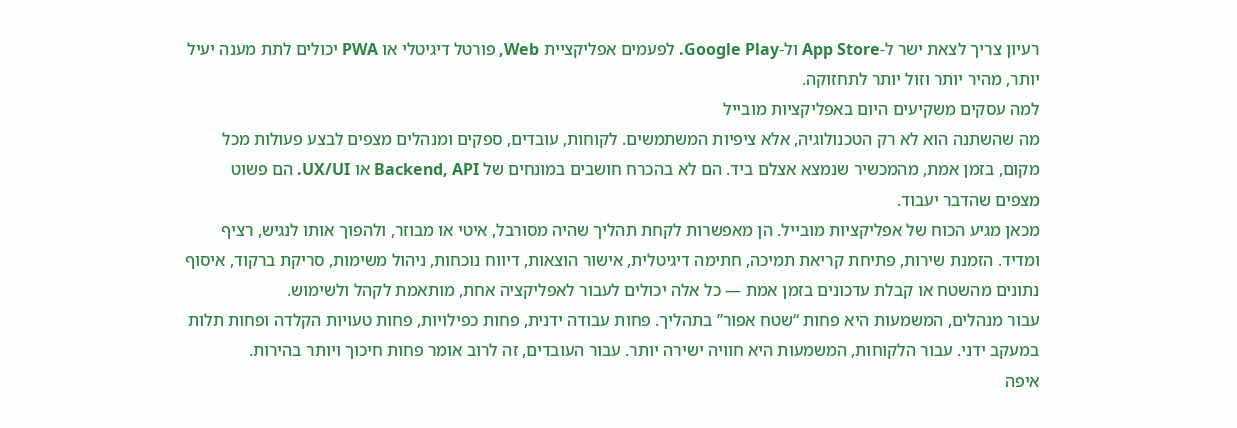רעיון צריך לצאת ישר ל-App Store ול-Google Play. לפעמים אפליקציית Web, פורטל דיגיטלי או PWA יכולים לתת מענה יעיל יותר, מהיר יותר וזול יותר לתחזוקה.
למה עסקים משקיעים היום באפליקציות מובייל
מה שהשתנה הוא לא רק הטכנולוגיה, אלא ציפיות המשתמשים. לקוחות, עובדים, ספקים ומנהלים מצפים לבצע פעולות מכל מקום, בזמן אמת, מהמכשיר שנמצא אצלם ביד. הם לא בהכרח חושבים במונחים של Backend, API או UX/UI. הם פשוט מצפים שהדבר יעבוד.
מכאן מגיע הכוח של אפליקציות מובייל. הן מאפשרות לקחת תהליך שהיה מסורבל, איטי או מבוזר, ולהפוך אותו לנגיש, רציף ומדיד. הזמנת שירות, פתיחת קריאת תמיכה, חתימה דיגיטלית, אישור הוצאות, דיווח נוכחות, ניהול משימות, סריקת ברקוד, איסוף נתונים מהשטח או קבלת עדכונים בזמן אמת — כל אלה יכולים לעבור לאפליקציה אחת, מותאמת לקהל ולשימוש.
עבור מנהלים, המשמעות היא פחות “שטח אפור” בתהליך. פחות עבודה ידנית, פחות כפילויות, פחות טעויות הקלדה ופחות תלות במעקב ידני. עבור הלקוחות, המשמעות היא חוויה ישירה יותר. עבור העובדים, זה לרוב אומר פחות חיכוך ויותר בהירות.
איפה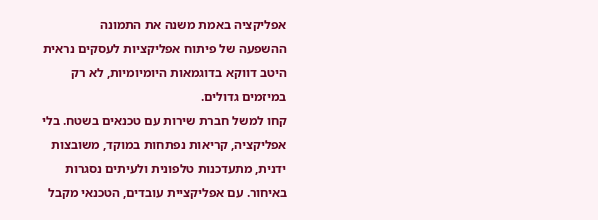אפליקציה באמת משנה את התמונה
ההשפעה של פיתוח אפליקציות לעסקים נראית היטב דווקא בדוגמאות היומיומיות, לא רק במיזמים גדולים.
קחו למשל חברת שירות עם טכנאים בשטח. בלי אפליקציה, קריאות נפתחות במוקד, משובצות ידנית, מתעדכנות טלפונית ולעיתים נסגרות באיחור. עם אפליקציית עובדים, הטכנאי מקבל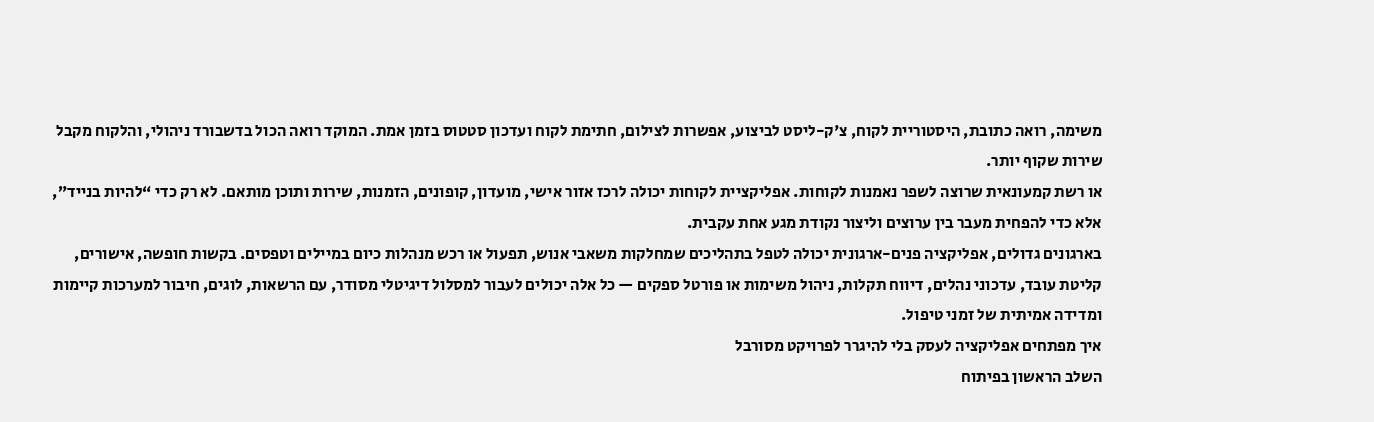משימה, רואה כתובת, היסטוריית לקוח, צ'ק-ליסט לביצוע, אפשרות לצילום, חתימת לקוח ועדכון סטטוס בזמן אמת. המוקד רואה הכול בדשבורד ניהולי, והלקוח מקבל שירות שקוף יותר.
או רשת קמעונאית שרוצה לשפר נאמנות לקוחות. אפליקציית לקוחות יכולה לרכז אזור אישי, מועדון, קופונים, הזמנות, שירות ותוכן מותאם. לא רק כדי “להיות בנייד”, אלא כדי להפחית מעבר בין ערוצים וליצור נקודת מגע אחת עקבית.
בארגונים גדולים, אפליקציה פנים-ארגונית יכולה לטפל בתהליכים שמחלקות משאבי אנוש, תפעול או רכש מנהלות כיום במיילים וטפסים. בקשות חופשה, אישורים, קליטת עובד, עדכוני נהלים, דיווח תקלות, ניהול משימות או פורטל ספקים — כל אלה יכולים לעבור למסלול דיגיטלי מסודר, עם הרשאות, לוגים, חיבור למערכות קיימות ומדידה אמיתית של זמני טיפול.
איך מפתחים אפליקציה לעסק בלי להיגרר לפרויקט מסורבל
השלב הראשון בפיתוח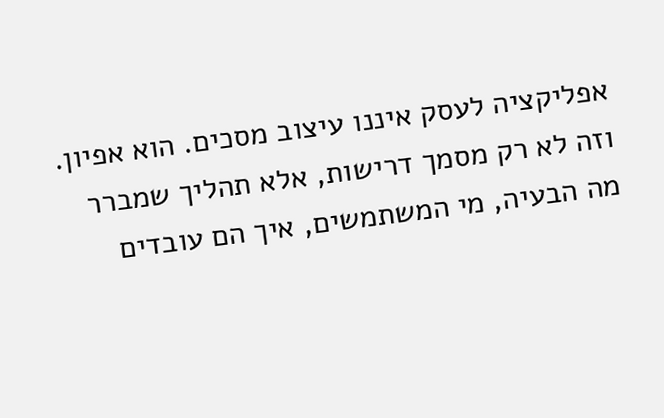אפליקציה לעסק איננו עיצוב מסכים. הוא אפיון. וזה לא רק מסמך דרישות, אלא תהליך שמברר מה הבעיה, מי המשתמשים, איך הם עובדים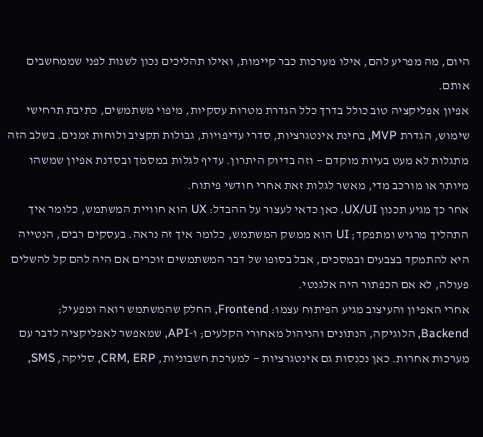היום, מה מפריע להם, אילו מערכות כבר קיימות, ואילו תהליכים נכון לשנות לפני שממחשבים אותם.
אפיון אפליקציה טוב כולל בדרך כלל הגדרת מטרות עסקיות, מיפוי משתמשים, כתיבת תרחישי שימוש, הגדרת MVP, בחינת אינטגרציות, סדרי עדיפויות, גבולות תקציב ולוחות זמנים. בשלב הזה מתגלות לא מעט בעיות מוקדם — וזה בדיוק היתרון. עדיף לגלות במסמך ובסדנת אפיון שמשהו מיותר או מורכב מדי, מאשר לגלות זאת אחרי חודשי פיתוח.
אחר כך מגיע תכנון UX/UI. כאן כדאי לעצור על ההבדל: UX הוא חוויית המשתמש, כלומר איך התהליך מרגיש ומתפקד; UI הוא ממשק המשתמש, כלומר איך זה נראה. בעסקים רבים, הנטייה היא להתמקד בצבעים ובמסכים, אבל בסופו של דבר המשתמשים זוכרים אם היה להם קל להשלים פעולה, לא אם הכפתור היה אלגנטי.
אחרי האפיון והעיצוב מגיע הפיתוח עצמו: Frontend, החלק שהמשתמש רואה ומפעיל; Backend, הלוגיקה, הנתונים והניהול מאחורי הקלעים; ו-API, שמאפשר לאפליקציה לדבר עם מערכות אחרות. כאן נכנסות גם אינטגרציות — למערכת חשבוניות, CRM, ERP, סליקה, SMS,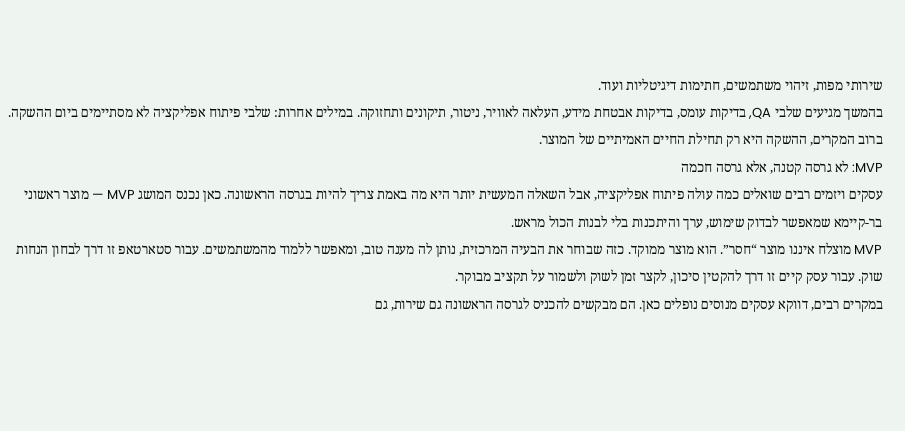שירותי מפות, זיהוי משתמשים, חתימות דיגיטליות ועוד.
בהמשך מגיעים שלבי QA, בדיקות עומס, בדיקות אבטחת מידע, העלאה לאוויר, ניטור, תיקונים ותחזוקה. במילים אחרות: שלבי פיתוח אפליקציה לא מסתיימים ביום ההשקה. ברוב המקרים, ההשקה היא רק תחילת החיים האמיתיים של המוצר.
MVP: לא גרסה קטנה, אלא גרסה חכמה
עסקים ויזמים רבים שואלים כמה עולה פיתוח אפליקציה, אבל השאלה המעשית יותר היא מה באמת צריך להיות בגרסה הראשונה. כאן נכנס המושג MVP — מוצר ראשוני בר-קיימא שמאפשר לבדוק שימוש, ערך והיתכנות בלי לבנות הכול מראש.
MVP מוצלח איננו מוצר “חסר”. הוא מוצר ממוקד. כזה שבוחר את הבעיה המרכזית, נותן לה מענה טוב, ומאפשר ללמוד מהמשתמשים. עבור סטארטאפ זו דרך לבחון הנחות שוק. עבור עסק קיים זו דרך להקטין סיכון, לקצר זמן לשוק ולשמור על תקציב מבוקר.
במקרים רבים, דווקא עסקים מנוסים נופלים כאן. הם מבקשים להכניס לגרסה הראשונה גם שירות, גם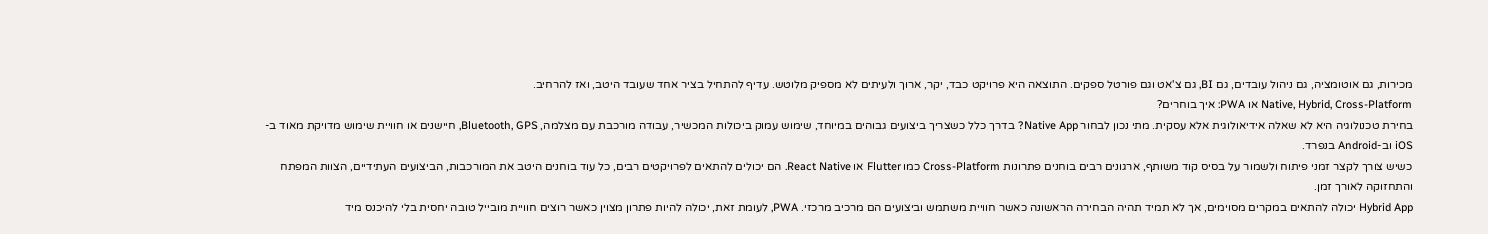מכירות, גם אוטומציה, גם ניהול עובדים, גם BI, גם צ'אט וגם פורטל ספקים. התוצאה היא פרויקט כבד, יקר, ארוך ולעיתים לא מספיק מלוטש. עדיף להתחיל בציר אחד שעובד היטב, ואז להרחיב.
Native, Hybrid, Cross-Platform או PWA: איך בוחרים?
בחירת טכנולוגיה היא לא שאלה אידיאולוגית אלא עסקית. מתי נכון לבחור Native App? בדרך כלל כשצריך ביצועים גבוהים במיוחד, שימוש עמוק ביכולות המכשיר, עבודה מורכבת עם מצלמה, Bluetooth, GPS, חיישנים או חוויית שימוש מדויקת מאוד ב-iOS וב-Android בנפרד.
כשיש צורך לקצר זמני פיתוח ולשמור על בסיס קוד משותף, ארגונים רבים בוחנים פתרונות Cross-Platform כמו Flutter או React Native. הם יכולים להתאים לפרויקטים רבים, כל עוד בוחנים היטב את המורכבות, הביצועים העתידיים, הצוות המפתח והתחזוקה לאורך זמן.
Hybrid App יכולה להתאים במקרים מסוימים, אך לא תמיד תהיה הבחירה הראשונה כאשר חוויית משתמש וביצועים הם מרכיב מרכזי. PWA, לעומת זאת, יכולה להיות פתרון מצוין כאשר רוצים חוויית מובייל טובה יחסית בלי להיכנס מיד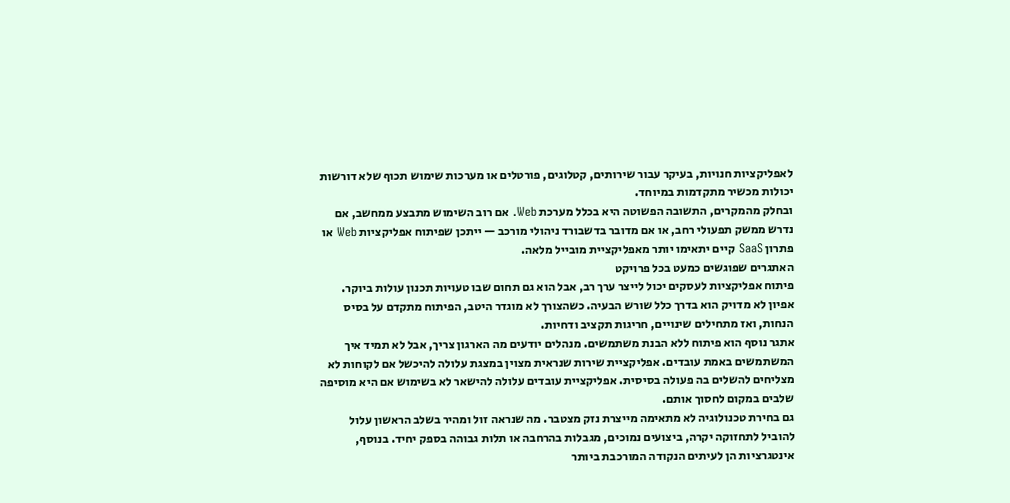לאפליקציות חנויות, בעיקר עבור שירותים, קטלוגים, פורטלים או מערכות שימוש תכוף שלא דורשות יכולות מכשיר מתקדמות במיוחד.
ובחלק מהמקרים, התשובה הפשוטה היא בכלל מערכת Web. אם רוב השימוש מתבצע ממחשב, אם נדרש ממשק תפעולי רחב, או אם מדובר בדשבורד ניהולי מורכב — ייתכן שפיתוח אפליקציות Web או פתרון SaaS קיים יתאימו יותר מאפליקציית מובייל מלאה.
האתגרים שפוגשים כמעט בכל פרויקט
פיתוח אפליקציות לעסקים יכול לייצר ערך רב, אבל הוא גם תחום שבו טעויות תכנון עולות ביוקר. אפיון לא מדויק הוא בדרך כלל שורש הבעיה. כשהצורך לא מוגדר היטב, הפיתוח מתקדם על בסיס הנחות, ואז מתחילים שינויים, חריגות תקציב ודחיות.
אתגר נוסף הוא פיתוח ללא הבנת משתמשים. מנהלים יודעים מה הארגון צריך, אבל לא תמיד איך המשתמשים באמת עובדים. אפליקציית שירות שנראית מצוין במצגת עלולה להיכשל אם לקוחות לא מצליחים להשלים בה פעולה בסיסית. אפליקציית עובדים עלולה להישאר לא בשימוש אם היא מוסיפה שלבים במקום לחסוך אותם.
גם בחירת טכנולוגיה לא מתאימה מייצרת נזק מצטבר. מה שנראה זול ומהיר בשלב הראשון עלול להוביל לתחזוקה יקרה, ביצועים נמוכים, מגבלות בהרחבה או תלות גבוהה בספק יחיד. בנוסף, אינטגרציות הן לעיתים הנקודה המורכבת ביותר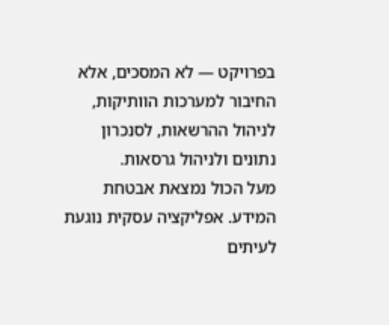בפרויקט — לא המסכים, אלא החיבור למערכות הוותיקות, לניהול ההרשאות, לסנכרון נתונים ולניהול גרסאות.
מעל הכול נמצאת אבטחת המידע. אפליקציה עסקית נוגעת לעיתים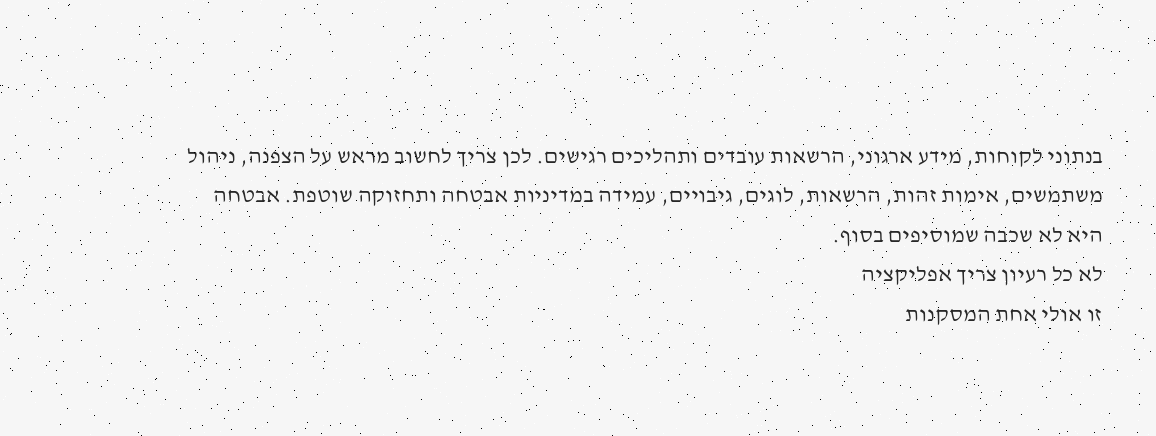בנתוני לקוחות, מידע ארגוני, הרשאות עובדים ותהליכים רגישים. לכן צריך לחשוב מראש על הצפנה, ניהול משתמשים, אימות זהות, הרשאות, לוגים, גיבויים, עמידה במדיניות אבטחה ותחזוקה שוטפת. אבטחה היא לא שכבה שמוסיפים בסוף.
לא כל רעיון צריך אפליקציה
זו אולי אחת המסקנות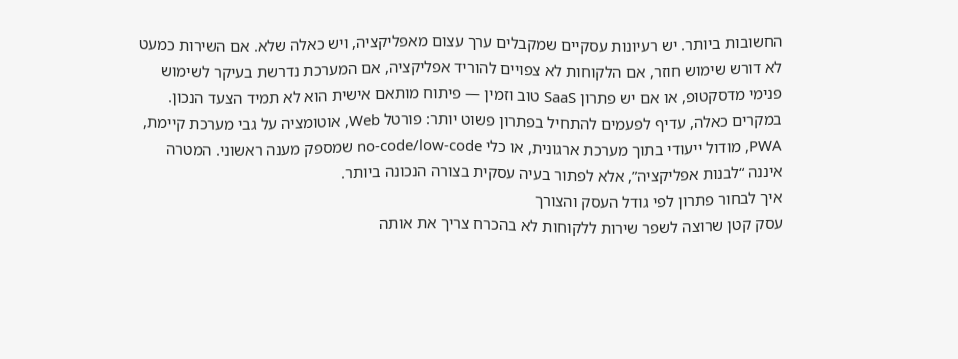החשובות ביותר. יש רעיונות עסקיים שמקבלים ערך עצום מאפליקציה, ויש כאלה שלא. אם השירות כמעט לא דורש שימוש חוזר, אם הלקוחות לא צפויים להוריד אפליקציה, אם המערכת נדרשת בעיקר לשימוש פנימי מדסקטופ, או אם יש פתרון SaaS טוב וזמין — פיתוח מותאם אישית הוא לא תמיד הצעד הנכון.
במקרים כאלה, עדיף לפעמים להתחיל בפתרון פשוט יותר: פורטל Web, אוטומציה על גבי מערכת קיימת, PWA, מודול ייעודי בתוך מערכת ארגונית, או כלי no-code/low-code שמספק מענה ראשוני. המטרה איננה “לבנות אפליקציה”, אלא לפתור בעיה עסקית בצורה הנכונה ביותר.
איך לבחור פתרון לפי גודל העסק והצורך
עסק קטן שרוצה לשפר שירות ללקוחות לא בהכרח צריך את אותה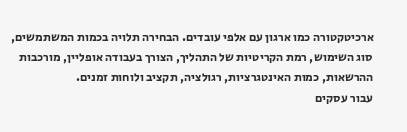ארכיטקטורה כמו ארגון עם אלפי עובדים. הבחירה תלויה בכמות המשתמשים, סוג השימוש, רמת הקריטיות של התהליך, הצורך בעבודה אופליין, מורכבות ההרשאות, כמות האינטגרציות, רגולציה, תקציב ולוחות זמנים.
עבור עסקים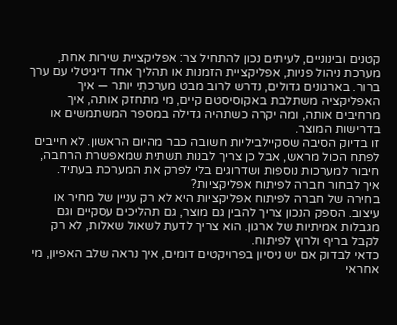קטנים ובינוניים, לעיתים נכון להתחיל צר: אפליקציית שירות אחת, מערכת ניהול פניות, אפליקציית הזמנות או תהליך אחד דיגיטלי עם ערך ברור. בארגונים גדולים, נדרש לרוב מבט מערכתִי יותר — איך האפליקציה משתלבת באקוסיסטם קיים, מי מתחזק אותה, איך מרחיבים אותה, ומה יקרה כשתהיה גדילה במספר המשתמשים או בדרישות המוצר.
זו בדיוק הסיבה שסקיילביליות חשובה כבר מהיום הראשון. לא חייבים לפתח הכול מראש, אבל כן צריך לבנות תשתית שמאפשרת הרחבה, חיבור למערכות נוספות ושדרוגים בלי לפרק את המערכת בעתיד.
איך לבחור חברה לפיתוח אפליקציות?
בחירה של חברה לפיתוח אפליקציות היא לא רק עניין של מחיר או עיצוב. הספק הנכון צריך להבין גם מוצר, גם תהליכים עסקיים וגם מגבלות אמיתיות של ארגון. הוא צריך לדעת לשאול שאלות, לא רק לקבל בריף ולרוץ לפיתוח.
כדאי לבדוק אם יש ניסיון בפרויקטים דומים, איך נראה שלב האפיון, מי אחראי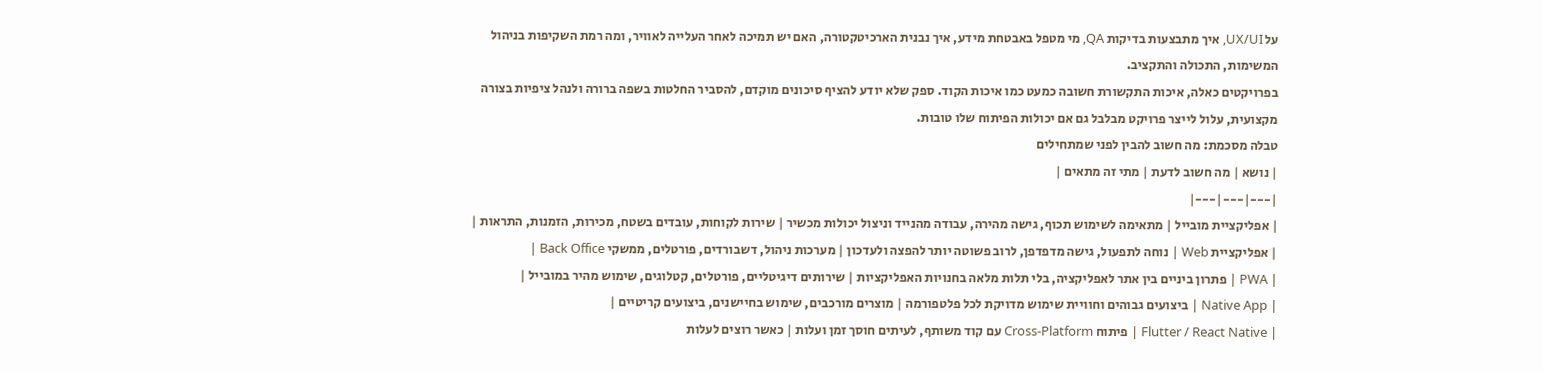על UX/UI, איך מתבצעות בדיקות QA, מי מטפל באבטחת מידע, איך נבנית הארכיטקטורה, האם יש תמיכה לאחר העלייה לאוויר, ומה רמת השקיפות בניהול המשימות, התכולה והתקציב.
בפרויקטים כאלה, איכות התקשורת חשובה כמעט כמו איכות הקוד. ספק שלא יודע להציף סיכונים מוקדם, להסביר החלטות בשפה ברורה ולנהל ציפיות בצורה מקצועית, עלול לייצר פרויקט מבלבל גם אם יכולות הפיתוח שלו טובות.
טבלה מסכמת: מה חשוב להבין לפני שמתחילים
| נושא | מה חשוב לדעת | מתי זה מתאים |
|---|---|---|
| אפליקציית מובייל | מתאימה לשימוש תכוף, גישה מהירה, עבודה מהנייד וניצול יכולות מכשיר | שירות לקוחות, עובדים בשטח, מכירות, הזמנות, התראות |
| אפליקציית Web | נוחה לתפעול, גישה מדפדפן, לרוב פשוטה יותר להפצה ולעדכון | מערכות ניהול, דשבורדים, פורטלים, ממשקי Back Office |
| PWA | פתרון ביניים בין אתר לאפליקציה, בלי תלות מלאה בחנויות האפליקציות | שירותים דיגיטליים, פורטלים, קטלוגים, שימוש מהיר במובייל |
| Native App | ביצועים גבוהים וחוויית שימוש מדויקת לכל פלטפורמה | מוצרים מורכבים, שימוש בחיישנים, ביצועים קריטיים |
| Flutter / React Native | פיתוח Cross-Platform עם קוד משותף, לעיתים חוסך זמן ועלות | כאשר רוצים לעלות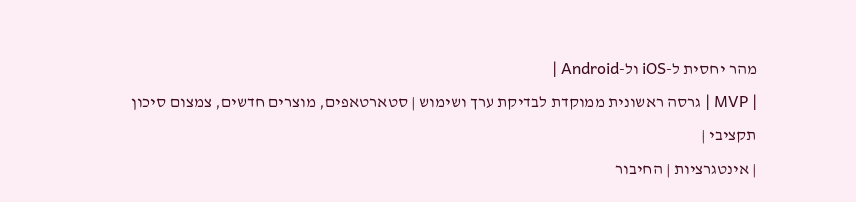מהר יחסית ל-iOS ול-Android |
| MVP | גרסה ראשונית ממוקדת לבדיקת ערך ושימוש | סטארטאפים, מוצרים חדשים, צמצום סיכון תקציבי |
| אינטגרציות | החיבור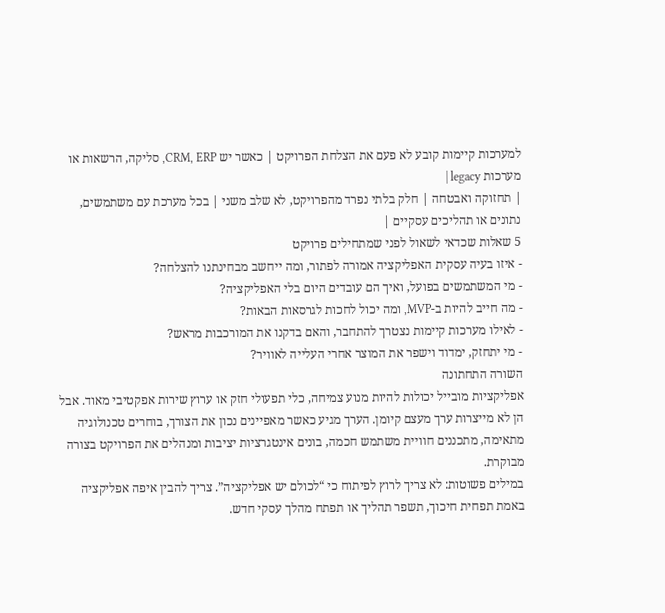למערכות קיימות קובע לא פעם את הצלחת הפרויקט | כאשר יש CRM, ERP, סליקה, הרשאות או מערכות legacy |
| תחזוקה ואבטחה | חלק בלתי נפרד מהפרויקט, לא שלב משני | בכל מערכת עם משתמשים, נתונים או תהליכים עסקיים |
5 שאלות שכדאי לשאול לפני שמתחילים פרויקט
- איזו בעיה עסקית האפליקציה אמורה לפתור, ומה ייחשב מבחינתנו להצלחה?
- מי המשתמשים בפועל, ואיך הם עובדים היום בלי האפליקציה?
- מה חייב להיות ב-MVP, ומה יכול לחכות לגרסאות הבאות?
- לאילו מערכות קיימות נצטרך להתחבר, והאם בדקנו את המורכבות מראש?
- מי יתחזק, ימדוד וישפר את המוצר אחרי העלייה לאוויר?
השורה התחתונה
אפליקציות מובייל יכולות להיות מנוע צמיחה, כלי תפעולי חזק או ערוץ שירות אפקטיבי מאוד. אבל הן לא מייצרות ערך מעצם קיומן. הערך מגיע כאשר מאפיינים נכון את הצורך, בוחרים טכנולוגיה מתאימה, מתכננים חוויית משתמש חכמה, בונים אינטגרציות יציבות ומנהלים את הפרויקט בצורה מבוקרת.
במילים פשוטות: לא צריך לרוץ לפיתוח כי “לכולם יש אפליקציה”. צריך להבין איפה אפליקציה באמת תפחית חיכוך, תשפר תהליך או תפתח מהלך עסקי חדש.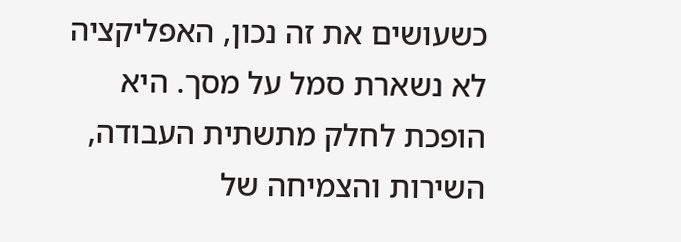כשעושים את זה נכון, האפליקציה לא נשארת סמל על מסך. היא הופכת לחלק מתשתית העבודה, השירות והצמיחה של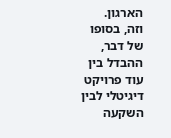הארגון.
וזה, בסופו של דבר, ההבדל בין עוד פרויקט דיגיטלי לבין השקעה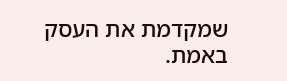שמקדמת את העסק באמת.